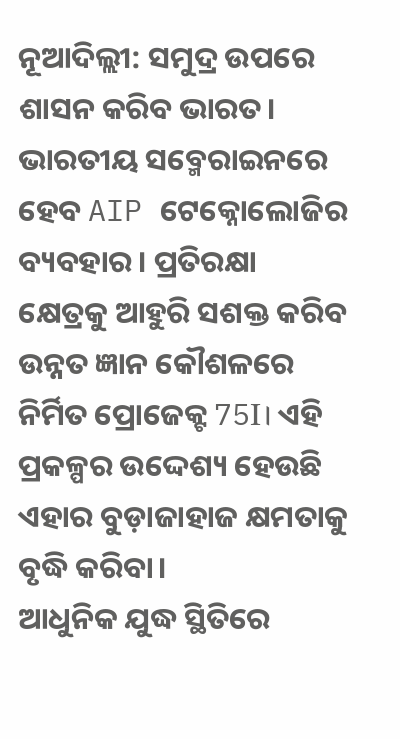ନୂଆଦିଲ୍ଲୀ: ସମୁଦ୍ର ଉପରେ ଶାସନ କରିବ ଭାରତ। ଭାରତୀୟ ସବ୍ମେରାଇନରେ ହେବ AIP ଟେକ୍ନୋଲୋଜିର ବ୍ୟବହାର। ପ୍ରତିରକ୍ଷା କ୍ଷେତ୍ରକୁ ଆହୁରି ସଶକ୍ତ କରିବ ଉନ୍ନତ ଜ୍ଞାନ କୌଶଳରେ ନିର୍ମିତ ପ୍ରୋଜେକ୍ଟ 75I। ଏହି ପ୍ରକଳ୍ପର ଉଦ୍ଦେଶ୍ୟ ହେଉଛି ଏହାର ବୁଡ଼ାଜାହାଜ କ୍ଷମତାକୁ ବୃଦ୍ଧି କରିବା।
ଆଧୁନିକ ଯୁଦ୍ଧ ସ୍ଥିତିରେ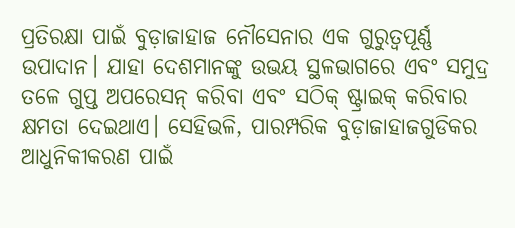ପ୍ରତିରକ୍ଷା ପାଇଁ ବୁଡ଼ାଜାହାଜ ନୌସେନାର ଏକ ଗୁରୁତ୍ୱପୂର୍ଣ୍ଣ ଉପାଦାନ। ଯାହା ଦେଶମାନଙ୍କୁ ଉଭୟ ସ୍ଥଳଭାଗରେ ଏବଂ ସମୁଦ୍ର ତଳେ ଗୁପ୍ତ ଅପରେସନ୍ କରିବା ଏବଂ ସଠିକ୍ ଷ୍ଟ୍ରାଇକ୍ କରିବାର କ୍ଷମତା ଦେଇଥାଏ। ସେହିଭଳି, ପାରମ୍ପରିକ ବୁଡ଼ାଜାହାଜଗୁଡିକର ଆଧୁନିକୀକରଣ ପାଇଁ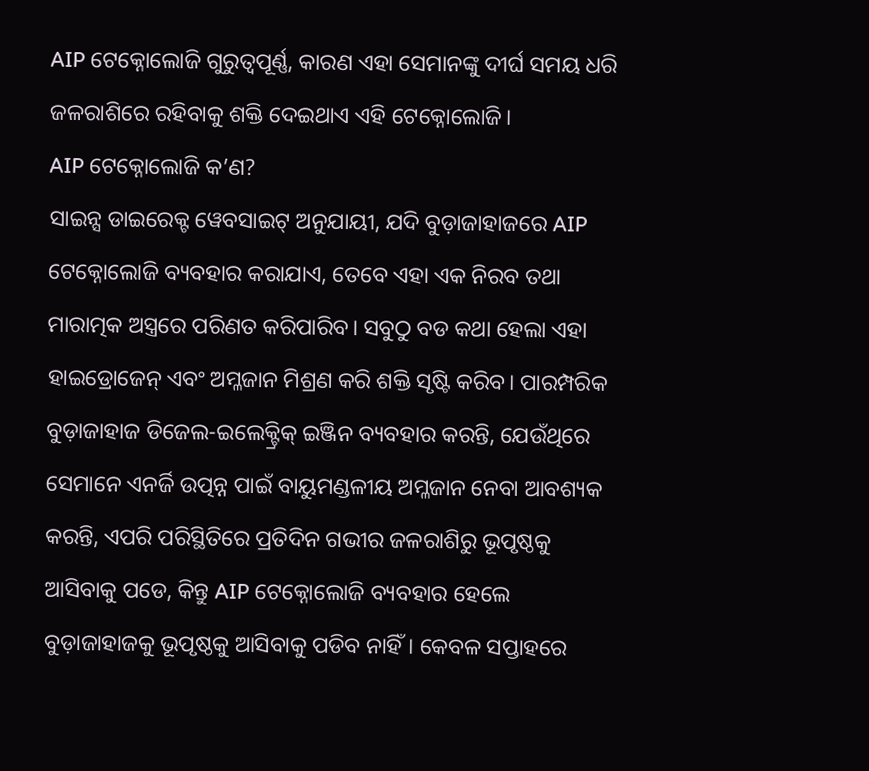AIP ଟେକ୍ନୋଲୋଜି ଗୁରୁତ୍ୱପୂର୍ଣ୍ଣ, କାରଣ ଏହା ସେମାନଙ୍କୁ ଦୀର୍ଘ ସମୟ ଧରି ଜଳରାଶିରେ ରହିବାକୁ ଶକ୍ତି ଦେଇଥାଏ ଏହି ଟେକ୍ନୋଲୋଜି।
AIP ଟେକ୍ନୋଲୋଜି କ’ଣ?
ସାଇନ୍ସ ଡାଇରେକ୍ଟ ୱେବସାଇଟ୍ ଅନୁଯାୟୀ, ଯଦି ବୁଡ଼ାଜାହାଜରେ AIP ଟେକ୍ନୋଲୋଜି ବ୍ୟବହାର କରାଯାଏ, ତେବେ ଏହା ଏକ ନିରବ ତଥା ମାରାତ୍ମକ ଅସ୍ତ୍ରରେ ପରିଣତ କରିପାରିବ। ସବୁଠୁ ବଡ କଥା ହେଲା ଏହା ହାଇଡ୍ରୋଜେନ୍ ଏବଂ ଅମ୍ଳଜାନ ମିଶ୍ରଣ କରି ଶକ୍ତି ସୃଷ୍ଟି କରିବ। ପାରମ୍ପରିକ ବୁଡ଼ାଜାହାଜ ଡିଜେଲ-ଇଲେକ୍ଟ୍ରିକ୍ ଇଞ୍ଜିନ ବ୍ୟବହାର କରନ୍ତି, ଯେଉଁଥିରେ ସେମାନେ ଏନର୍ଜି ଉତ୍ପନ୍ନ ପାଇଁ ବାୟୁମଣ୍ଡଳୀୟ ଅମ୍ଳଜାନ ନେବା ଆବଶ୍ୟକ କରନ୍ତି, ଏପରି ପରିସ୍ଥିତିରେ ପ୍ରତିଦିନ ଗଭୀର ଜଳରାଶିରୁ ଭୂପୃଷ୍ଠକୁ ଆସିବାକୁ ପଡେ, କିନ୍ତୁ AIP ଟେକ୍ନୋଲୋଜି ବ୍ୟବହାର ହେଲେ ବୁଡ଼ାଜାହାଜକୁ ଭୂପୃଷ୍ଠକୁ ଆସିବାକୁ ପଡିବ ନାହିଁ। କେବଳ ସପ୍ତାହରେ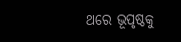ଥରେ ଭୂପୃଷ୍ଠକୁ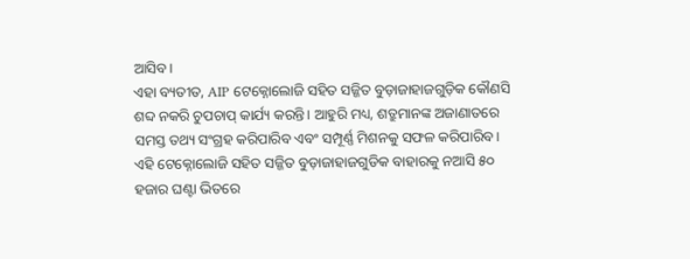ଆସିବ।
ଏହା ବ୍ୟତୀତ, AIP ଟେକ୍ନୋଲୋଜି ସହିତ ସଜ୍ଜିତ ବୁଡ଼ାଜାହାଜଗୁଡ଼ିକ କୌଣସି ଶବ୍ଦ ନକରି ଚୁପଚାପ୍ କାର୍ଯ୍ୟ କରନ୍ତି। ଆହୁରି ମଧ୍ୟ, ଶତ୍ରୁମାନଙ୍କ ଅଜାଣାତରେ ସମସ୍ତ ତଥ୍ୟ ସଂଗ୍ରହ କରିପାରିବ ଏବଂ ସମ୍ପୂର୍ଣ୍ଣ ମିଶନକୁ ସଫଳ କରିପାରିବ। ଏହି ଟେକ୍ନୋଲୋଜି ସହିତ ସଜ୍ଜିତ ବୁଡ଼ାଜାହାଜଗୁଡିକ ବାହାରକୁ ନଆସି ୫୦ ହଜାର ଘଣ୍ଟା ଭିତରେ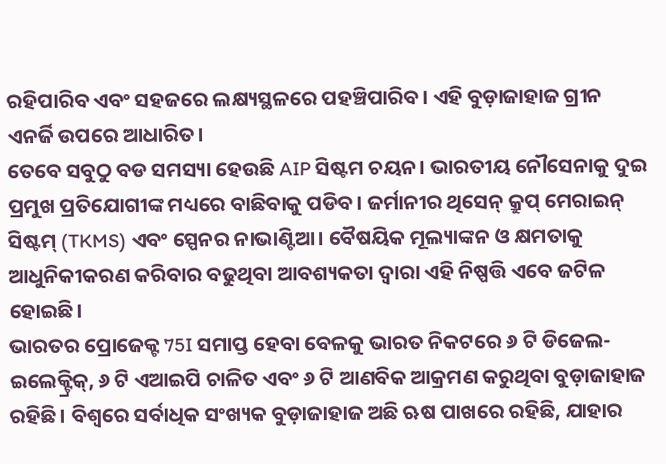ରହିପାରିବ ଏବଂ ସହଜରେ ଲକ୍ଷ୍ୟସ୍ଥଳରେ ପହଞ୍ଚିପାରିବ। ଏହି ବୁଡ଼ାଜାହାଜ ଗ୍ରୀନ ଏନର୍ଜି ଉପରେ ଆଧାରିତ।
ତେବେ ସବୁଠୁ ବଡ ସମସ୍ୟା ହେଉଛି AIP ସିଷ୍ଟମ ଚୟନ। ଭାରତୀୟ ନୌସେନାକୁ ଦୁଇ ପ୍ରମୁଖ ପ୍ରତିଯୋଗୀଙ୍କ ମଧ୍ୟରେ ବାଛିବାକୁ ପଡିବ। ଜର୍ମାନୀର ଥିସେନ୍ କ୍ରୁପ୍ ମେରାଇନ୍ ସିଷ୍ଟମ୍ (TKMS) ଏବଂ ସ୍ପେନର ନାଭାଣ୍ଟିଆ। ବୈଷୟିକ ମୂଲ୍ୟାଙ୍କନ ଓ କ୍ଷମତାକୁ ଆଧୁନିକୀକରଣ କରିବାର ବଢୁଥିବା ଆବଶ୍ୟକତା ଦ୍ୱାରା ଏହି ନିଷ୍ପତ୍ତି ଏବେ ଜଟିଳ ହୋଇଛି।
ଭାରତର ପ୍ରୋଜେକ୍ଟ 75I ସମାପ୍ତ ହେବା ବେଳକୁ ଭାରତ ନିକଟରେ ୬ ଟି ଡିଜେଲ-ଇଲେକ୍ଟ୍ରିକ୍, ୬ ଟି ଏଆଇପି ଚାଳିତ ଏବଂ ୬ ଟି ଆଣବିକ ଆକ୍ରମଣ କରୁଥିବା ବୁଡ଼ାଜାହାଜ ରହିଛି। ବିଶ୍ୱରେ ସର୍ବାଧିକ ସଂଖ୍ୟକ ବୁଡ଼ାଜାହାଜ ଅଛି ଋଷ ପାଖରେ ରହିଛି, ଯାହାର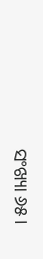ସଂଖ୍ୟା ୬୫।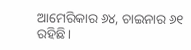ଆମେରିକାର ୬୪, ଚାଇନାର ୬୧ ରହିଛି।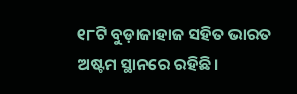୧୮ଟି ବୁଡ଼ାଜାହାଜ ସହିତ ଭାରତ ଅଷ୍ଟମ ସ୍ଥାନରେ ରହିଛି।